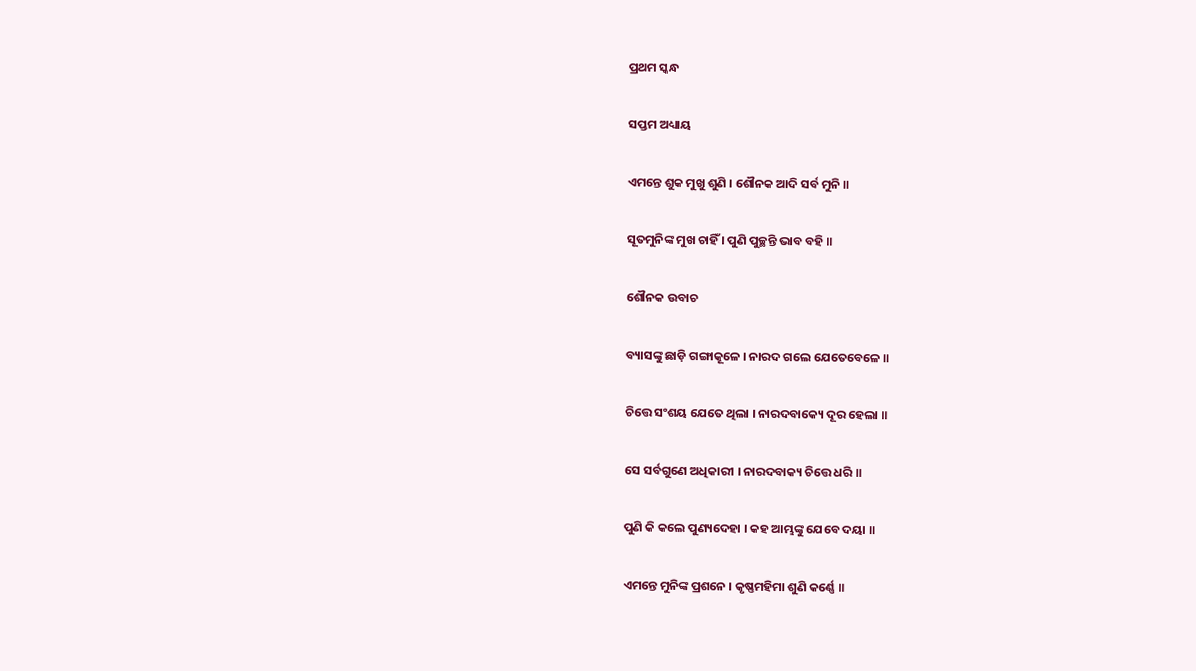ପ୍ରଥମ ସ୍କନ୍ଧ

ସପ୍ତମ ଅଧ୍ୟାୟ

ଏମନ୍ତେ ଶୁକ ମୁଖୁ ଶୁଣି । ଶୌନକ ଆଦି ସର୍ବ ମୁନି ॥

ସୂତମୁନିଙ୍କ ମୁଖ ଚାହିଁ । ପୁଣି ପୁଚ୍ଛନ୍ତି ଭାବ ବହି ॥

ଶୌନକ ଉବାଚ

ବ୍ୟାସଙ୍କୁ ଛାଡ଼ି ଗଙ୍ଗାକୂଳେ । ନାରଦ ଗଲେ ଯେତେବେଳେ ॥

ଚିତ୍ତେ ସଂଶୟ ଯେତେ ଥିଲା । ନାରଦବାକ୍ୟେ ଦୂର ହେଲା ॥

ସେ ସର୍ବଗୁଣେ ଅଧିକାରୀ । ନାରଦବାକ୍ୟ ଚିତ୍ତେ ଧରି ॥

ପୁଣି କି କଲେ ପୁଣ୍ୟଦେହା । କହ ଆମ୍ଭଙ୍କୁ ଯେବେ ଦୟା ॥

ଏମନ୍ତେ ମୁନିଙ୍କ ପ୍ରଶନେ । କୃଷ୍ଣମହିମା ଶୁଣି କର୍ଣ୍ଣେ ॥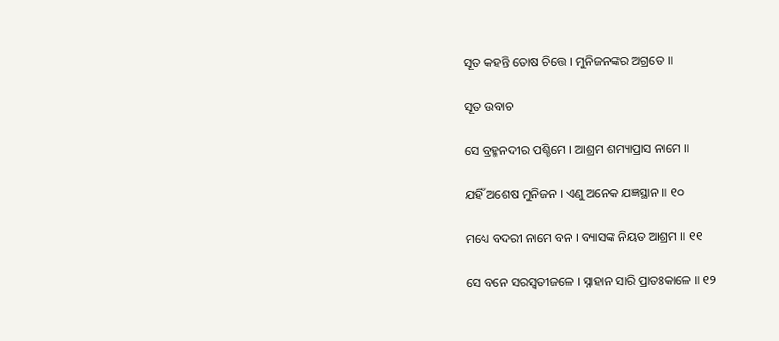ସୂତ କହନ୍ତି ତୋଷ ଚିତ୍ତେ । ମୁନିଜନଙ୍କର ଅଗ୍ରତେ ॥

ସୂତ ଉବାଚ

ସେ ବ୍ରହ୍ମନଦୀର ପଶ୍ଚିମେ । ଆଶ୍ରମ ଶମ୍ୟାପ୍ରାସ ନାମେ ॥

ଯହିଁ ଅଶେଷ ମୁନିଜନ । ଏଣୁ ଅନେକ ଯଜ୍ଞସ୍ଥାନ ॥ ୧୦

ମଧ୍ୟେ ବଦରୀ ନାମେ ବନ । ବ୍ୟାସଙ୍କ ନିୟତ ଆଶ୍ରମ ॥ ୧୧

ସେ ବନେ ସରସ୍ୱତୀଜଳେ । ସ୍ନାହାନ ସାରି ପ୍ରାତଃକାଳେ ॥ ୧୨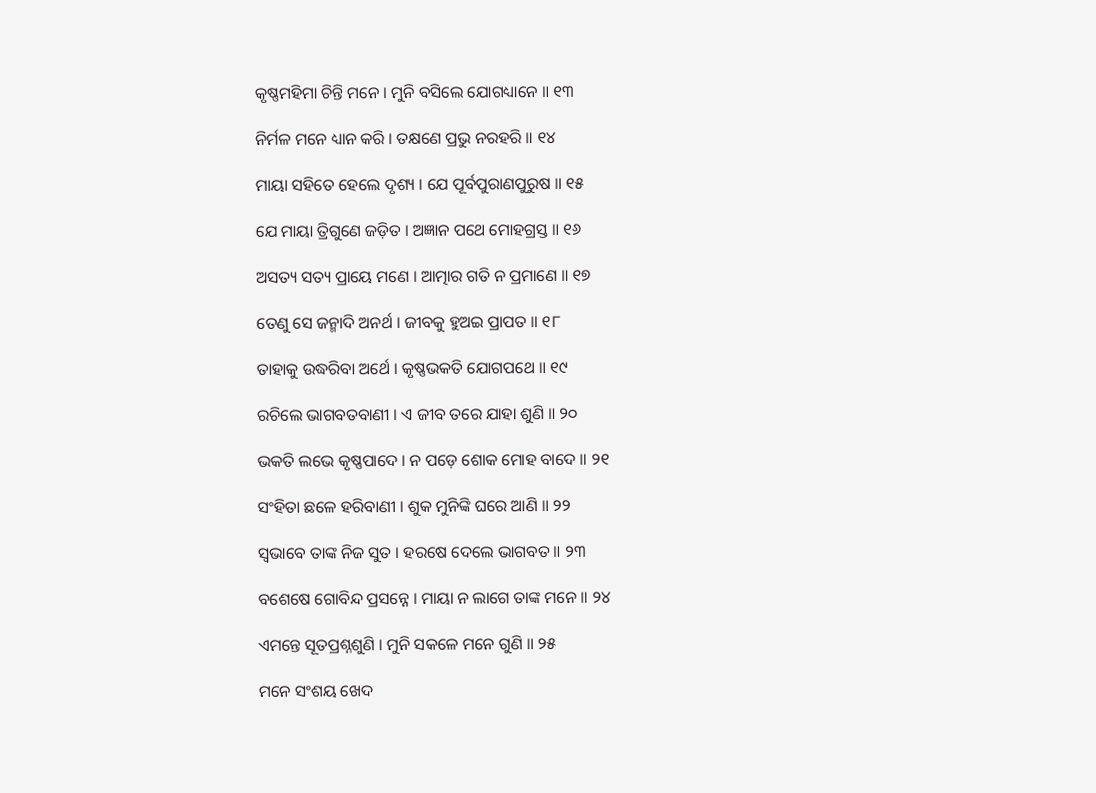କୃଷ୍ଣମହିମା ଚିନ୍ତି ମନେ । ମୁନି ବସିଲେ ଯୋଗଧ୍ୟାନେ ॥ ୧୩

ନିର୍ମଳ ମନେ ଧ୍ୟାନ କରି । ତକ୍ଷଣେ ପ୍ରଭୁ ନରହରି ॥ ୧୪

ମାୟା ସହିତେ ହେଲେ ଦୃଶ୍ୟ । ଯେ ପୂର୍ବପୁରାଣପୁରୁଷ ॥ ୧୫

ଯେ ମାୟା ତ୍ରିଗୁଣେ ଜଡ଼ିତ । ଅଜ୍ଞାନ ପଥେ ମୋହଗ୍ରସ୍ତ ॥ ୧୬

ଅସତ୍ୟ ସତ୍ୟ ପ୍ରାୟେ ମଣେ । ଆତ୍ମାର ଗତି ନ ପ୍ରମାଣେ ॥ ୧୭

ତେଣୁ ସେ ଜନ୍ମାଦି ଅନର୍ଥ । ଜୀବକୁ ହୁଅଇ ପ୍ରାପତ ॥ ୧୮

ତାହାକୁ ଉଦ୍ଧରିବା ଅର୍ଥେ । କୃଷ୍ଣଭକତି ଯୋଗପଥେ ॥ ୧୯

ରଚିଲେ ଭାଗବତବାଣୀ । ଏ ଜୀବ ତରେ ଯାହା ଶୁଣି ॥ ୨୦

ଭକତି ଲଭେ କୃଷ୍ଣପାଦେ । ନ ପଡ଼େ ଶୋକ ମୋହ ବାଦେ ॥ ୨୧

ସଂହିତା ଛଳେ ହରିବାଣୀ । ଶୁକ ମୁନିଙ୍କି ଘରେ ଆଣି ॥ ୨୨

ସ୍ୱଭାବେ ତାଙ୍କ ନିଜ ସୁତ । ହରଷେ ଦେଲେ ଭାଗବତ ॥ ୨୩

ବଶେଷେ ଗୋବିନ୍ଦ ପ୍ରସନ୍ନେ । ମାୟା ନ ଲାଗେ ତାଙ୍କ ମନେ ॥ ୨୪

ଏମନ୍ତେ ସୂତପ୍ରଶ୍ନଶୁଣି । ମୁନି ସକଳେ ମନେ ଗୁଣି ॥ ୨୫

ମନେ ସଂଶୟ ଖେଦ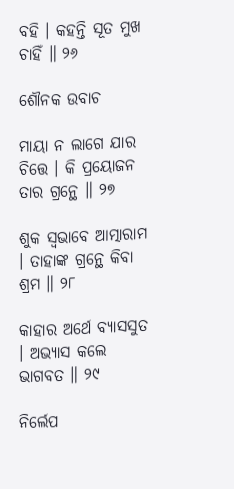ବହି । କହନ୍ତି ସୂତ ମୁଖ ଚାହିଁ ॥ ୨୬

ଶୌନକ ଉବାଚ

ମାୟା ନ ଲାଗେ ଯାର ଚିତ୍ତେ । କି ପ୍ରୟୋଜନ ତାର ଗ୍ରନ୍ଥେ ॥ ୨୭

ଶୁକ ସ୍ୱଭାବେ ଆତ୍ମାରାମ । ତାହାଙ୍କ ଗ୍ରନ୍ଥେ କିବା ଶ୍ରମ ॥ ୨୮

କାହାର ଅର୍ଥେ ବ୍ୟାସସୁତ । ଅଭ୍ୟାସ କଲେ ଭାଗବତ ॥ ୨୯

ନିର୍ଲେପ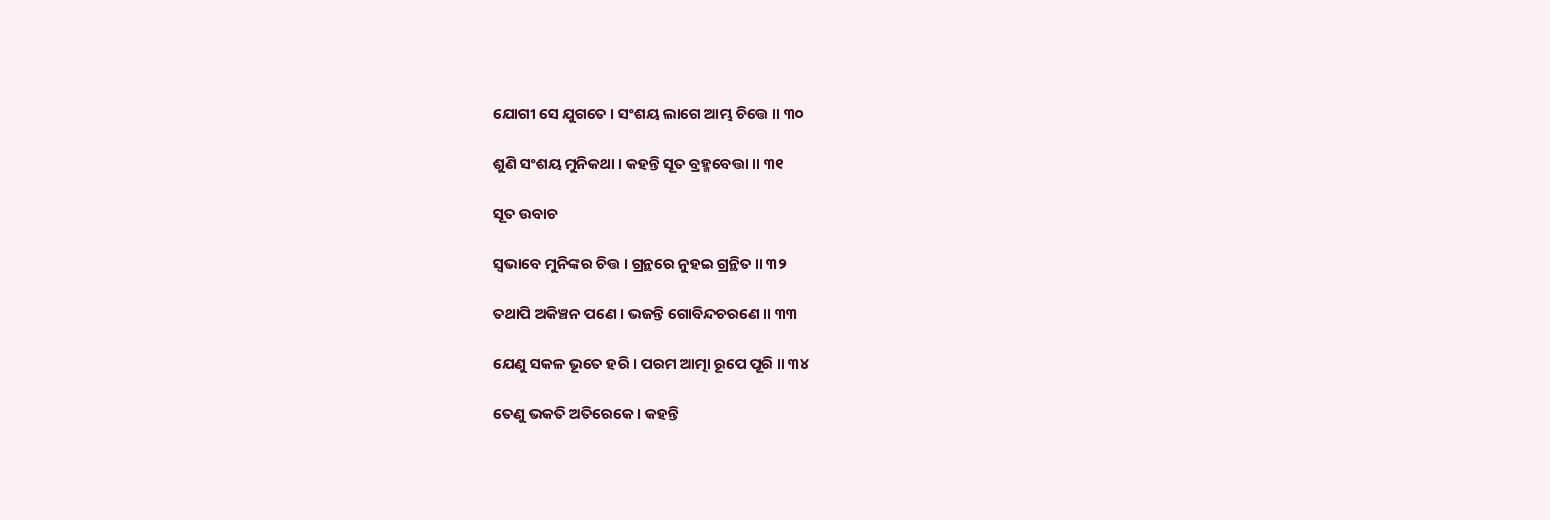ଯୋଗୀ ସେ ଯୁଗତେ । ସଂଶୟ ଲାଗେ ଆମ୍ଭ ଚିତ୍ତେ ॥ ୩୦

ଶୁଣି ସଂଶୟ ମୁନିକଥା । କହନ୍ତି ସୂତ ବ୍ରହ୍ମବେତ୍ତା ॥ ୩୧

ସୂତ ଉବାଚ

ସ୍ୱଭାବେ ମୁନିଙ୍କର ଚିତ୍ତ । ଗ୍ରନ୍ଥରେ ନୁହଇ ଗ୍ରନ୍ଥିତ ॥ ୩୨

ତଥାପି ଅକିଞ୍ଚନ ପଣେ । ଭଜନ୍ତି ଗୋବିନ୍ଦଚରଣେ ॥ ୩୩

ଯେଣୁ ସକଳ ଭୂତେ ହରି । ପରମ ଆତ୍ମା ରୂପେ ପୂରି ॥ ୩୪

ତେଣୁ ଭକତି ଅତିରେକେ । କହନ୍ତି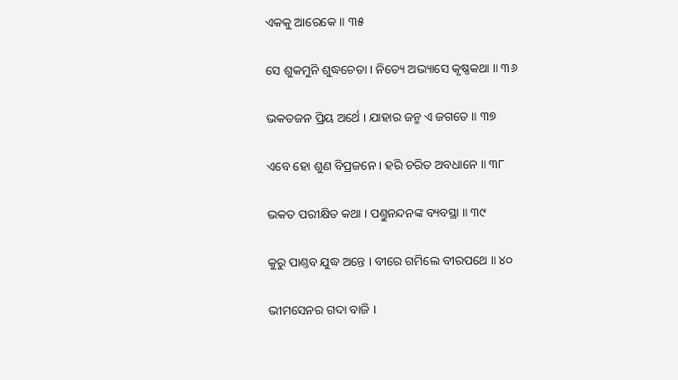ଏକକୁ ଆରେକେ ॥ ୩୫

ସେ ଶୁକମୁନି ଶୁଦ୍ଧଚେତା । ନିତ୍ୟେ ଅଭ୍ୟାସେ କୃଷ୍ଣକଥା ॥ ୩୬

ଭକତଜନ ପ୍ରିୟ ଅର୍ଥେ । ଯାହାର ଜନ୍ମ ଏ ଜଗତେ ॥ ୩୭

ଏବେ ହୋ ଶୁଣ ବିପ୍ରଜନେ । ହରି ଚରିତ ଅବଧାନେ ॥ ୩୮

ଭକତ ପରୀକ୍ଷିତ କଥା । ପଣ୍ତୁନନ୍ଦନଙ୍କ ବ୍ୟବସ୍ଥା ॥ ୩୯

କୁରୁ ପାଣ୍ତବ ଯୁଦ୍ଧ ଅନ୍ତେ । ବୀରେ ଗମିଲେ ବୀରପଥେ ॥ ୪୦

ଭୀମସେନର ଗଦା ବାଜି ।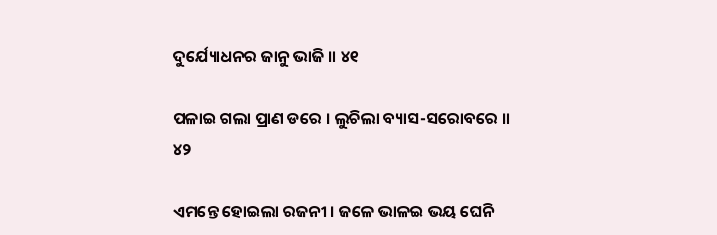ଦୁର୍ଯ୍ୟୋଧନର ଜାନୁ ଭାଜି ॥ ୪୧

ପଳାଇ ଗଲା ପ୍ରାଣ ଡରେ । ଲୁଚିଲା ବ୍ୟାସ-ସରୋବରେ ॥ ୪୨

ଏମନ୍ତେ ହୋଇଲା ରଜନୀ । ଜଳେ ଭାଳଇ ଭୟ ଘେନି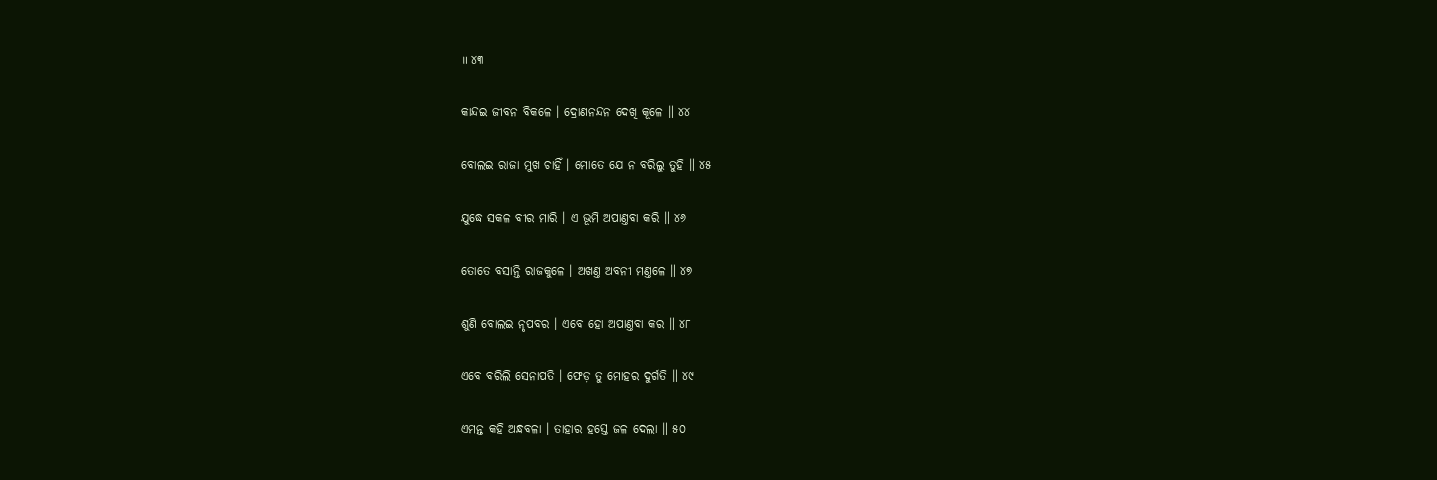॥ ୪୩

କାନ୍ଦଇ ଜୀବନ ବିକଳେ । ଦ୍ରୋଣନନ୍ଦନ ଦେଖି କୂଳେ ॥ ୪୪

ବୋଲଇ ରାଜା ମୁଖ ଚାହିଁ । ମୋତେ ଯେ ନ ବରିଲୁ ତୁହି ॥ ୪୫

ଯୁଦ୍ଧେ ସକଳ ବୀର ମାରି । ଏ ଭୂମି ଅପାଣ୍ତବା କରି ॥ ୪୬

ତୋତେ ବସାନ୍ତି ରାଜକୁଳେ । ଅଖଣ୍ତ ଅବନୀ ମଣ୍ତଳେ ॥ ୪୭

ଶୁଣି ବୋଲଇ ନୃପବର । ଏବେ ହୋ ଅପାଣ୍ତବା କର ॥ ୪୮

ଏବେ ବରିଲି ସେନାପତି । ଫେଡ଼ ତୁ ମୋହର ଦୁର୍ଗତି ॥ ୪୯

ଏମନ୍ତ କହି ଅନ୍ଧବଳା । ତାହାର ହସ୍ତେ ଜଳ ଦେଲା ॥ ୫୦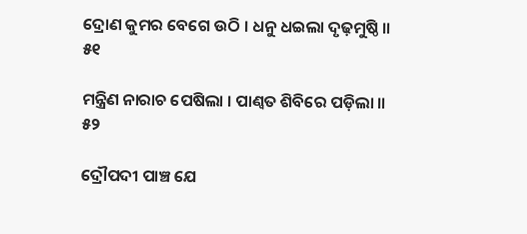ଦ୍ରୋଣ କୁମର ବେଗେ ଉଠି । ଧନୁ ଧଇଲା ଦୃଢ଼ମୁଷ୍ଠି ॥ ୫୧

ମନ୍ତ୍ରିଣ ନାରାଚ ପେଷିଲା । ପାଣ୍ବତ ଶିବିରେ ପଡ଼ିଲା ॥ ୫୨

ଦ୍ରୌପଦୀ ପାଞ୍ଚ ଯେ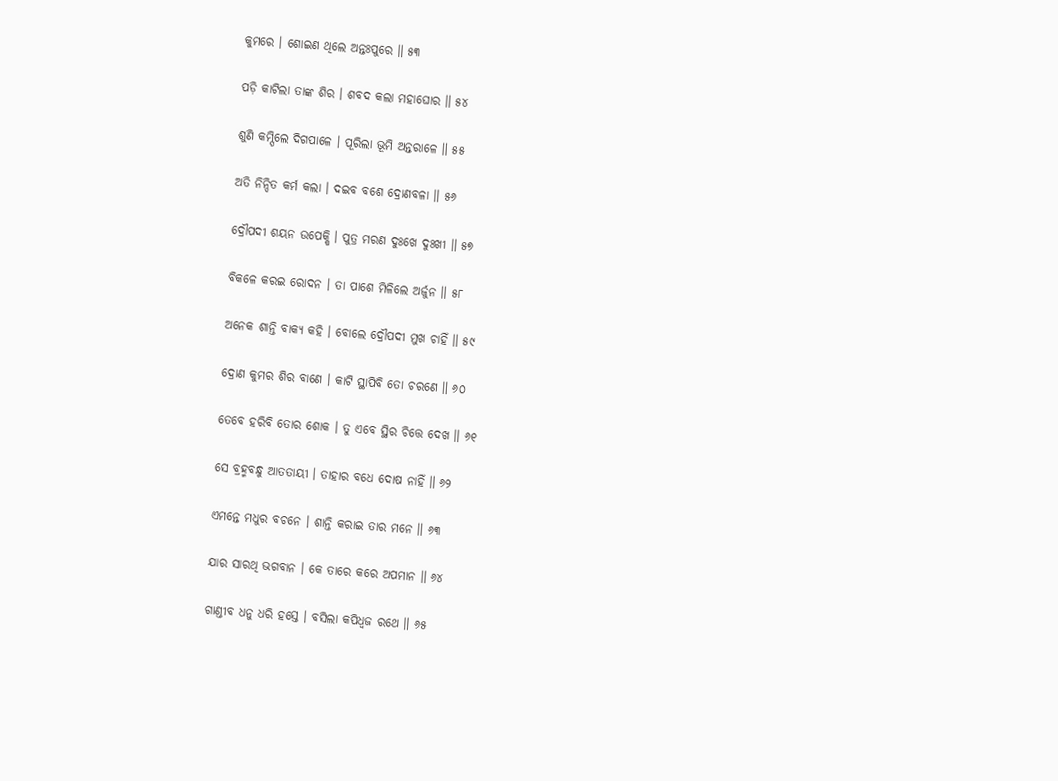କୁମରେ । ଶୋଇଣ ଥିଲେ ଅନ୍ତଃପୁରେ ॥ ୫୩

ପଡ଼ି କାଟିଲା ତାଙ୍କ ଶିର । ଶବଦ କଲା ମହାଘୋର ॥ ୫୪

ଶୁଣି କମ୍ପିଲେ ଦିଗପାଳେ । ପୂରିଲା ଭୂମି ଅନ୍ତରାଳେ ॥ ୫୫

ଅତି ନିନ୍ଦିତ କର୍ମ କଲା । ଦଇବ ବଶେ ଦ୍ରୋଣବଳା ॥ ୫୬

ଦ୍ରୌପଦୀ ଶୟନ ଉପେକ୍ଷି । ପୁତ୍ର ମରଣ ଦୁଃଖେ ଦୁଃଖୀ ॥ ୫୭

ବିକଳେ କରଇ ରୋଦନ । ତା ପାଶେ ମିଳିଲେ ଅର୍ଜୁନ ॥ ୫୮

ଅନେକ ଶାନ୍ତି ବାକ୍ୟ କହି । ବୋଲେ ଦ୍ରୌପଦୀ ମୁଖ ଚାହିଁ ॥ ୫୯

ଦ୍ରୋଣ କୁମର ଶିର ବାଣେ । କାଟି ସ୍ଥାପିବି ତୋ ଚରଣେ ॥ ୬୦

ତେବେ ହରିବି ତୋର ଶୋକ । ତୁ ଏବେ ସ୍ଥିର ଚିତ୍ତେ ଦେଖ ॥ ୬୧

ସେ ବ୍ରହ୍ମବନ୍ଧୁ ଆତତାୟୀ । ତାହାର ବଧେ ଦୋଷ ନାହିଁ ॥ ୬୨

ଏମନ୍ତେ ମଧୁର ବଚନେ । ଶାନ୍ତି କରାଇ ତାର ମନେ ॥ ୬୩

ଯାର ସାରଥି ଭଗବାନ । କେ ତାରେ କରେ ଅପମାନ ॥ ୬୪

ଗାଣ୍ତୀବ ଧନୁ ଧରି ହସ୍ତେ । ବସିଲା କପିଧ୍ୱଜ ରଥେ ॥ ୬୫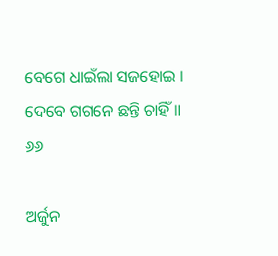ବେଗେ ଧାଇଁଲା ସଜହୋଇ । ଦେବେ ଗଗନେ ଛନ୍ତି ଚାହିଁ ॥ ୬୬

ଅର୍ଜୁନ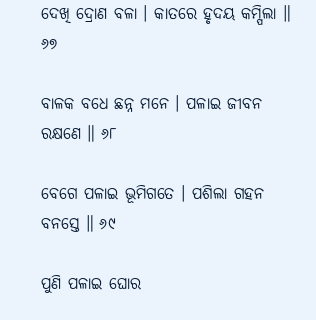ଦେଖି ଦ୍ରୋଣ ବଳା । କାତରେ ହୃଦୟ କମ୍ପିଲା ॥ ୬୭

ବାଳକ ବଧେ ଛନ୍ନ ମନେ । ପଳାଇ ଜୀବନ ରକ୍ଷଣେ ॥ ୬୮

ବେଗେ ପଳାଇ ଭୂମିଗତେ । ପଶିଲା ଗହନ ବନସ୍ତେ ॥ ୬୯

ପୁଣି ପଳାଇ ଘୋର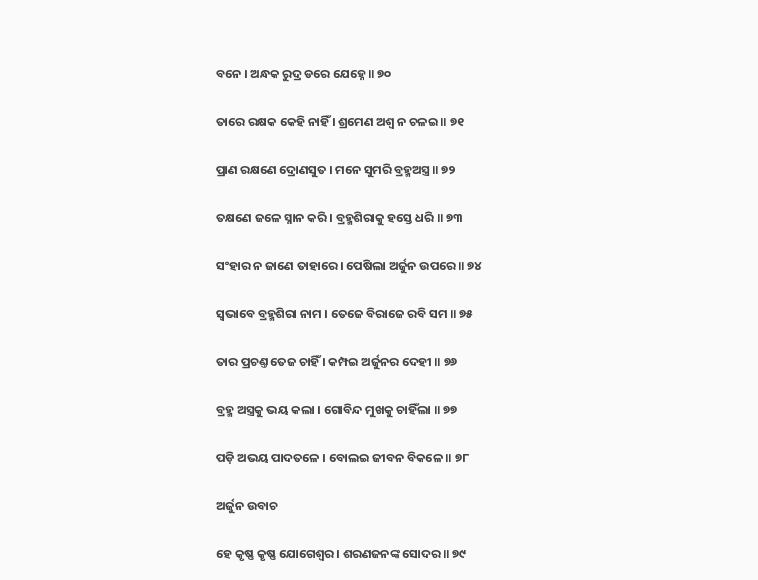ବନେ । ଅନ୍ଧକ ରୁଦ୍ର ଡରେ ଯେହ୍ନେ ॥ ୭୦

ତାରେ ରକ୍ଷକ କେହି ନାହିଁ । ଶ୍ରମେଣ ଅଶ୍ୱ ନ ଚଳଇ ॥ ୭୧

ପ୍ରାଣ ରକ୍ଷଣେ ଦ୍ରୋଣସୁତ । ମନେ ସୁମରି ବ୍ରହ୍ମଅସ୍ତ୍ର ॥ ୭୨

ତକ୍ଷଣେ ଜଳେ ସ୍ନାନ କରି । ବ୍ରହ୍ମଶିରାକୁ ହସ୍ତେ ଧରି ॥ ୭୩

ସଂହାର ନ ଜାଣେ ତାହାରେ । ପେଷିଲା ଅର୍ଜୁନ ଉପରେ ॥ ୭୪

ସ୍ୱଭାବେ ବ୍ରହ୍ମଶିରା ନାମ । ତେଜେ ବିରାଜେ ରବି ସମ ॥ ୭୫

ତାର ପ୍ରଚଣ୍ତ ତେଜ ଚାହିଁ । କମ୍ପଇ ଅର୍ଜୁନର ଦେହୀ ॥ ୭୬

ବ୍ରହ୍ମ ଅସ୍ତ୍ରକୁ ଭୟ କଲା । ଗୋବିନ୍ଦ ମୁଖକୁ ଚାହିଁଲା ॥ ୭୭

ପଡ଼ି ଅଭୟ ପାଦତଳେ । ବୋଲଇ ଜୀବନ ବିକଳେ ॥ ୭୮

ଅର୍ଜୁନ ଉବାଚ

ହେ କୃଷ୍ଣ କୃଷ୍ଣ ଯୋଗେଶ୍ୱର । ଶରଣଜନଙ୍କ ସୋଦର ॥ ୭୯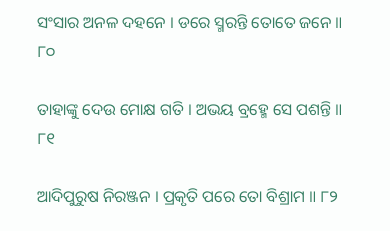ସଂସାର ଅନଳ ଦହନେ । ଡରେ ସ୍ମରନ୍ତି ତୋତେ ଜନେ ॥ ୮୦

ତାହାଙ୍କୁ ଦେଉ ମୋକ୍ଷ ଗତି । ଅଭୟ ବ୍ରହ୍ମେ ସେ ପଶନ୍ତି ॥ ୮୧

ଆଦିପୁରୁଷ ନିରଞ୍ଜନ । ପ୍ରକୃତି ପରେ ତୋ ବିଶ୍ରାମ ॥ ୮୨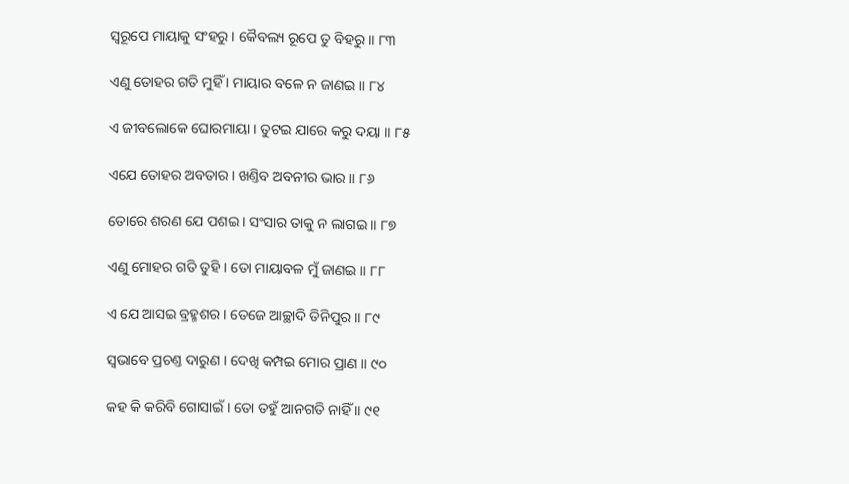ସ୍ୱରୂପେ ମାୟାକୁ ସଂହରୁ । କୈବଲ୍ୟ ରୂପେ ତୁ ବିହରୁ ॥ ୮୩

ଏଣୁ ତୋହର ଗତି ମୁହିଁ । ମାୟାର ବଳେ ନ ଜାଣଇ ॥ ୮୪

ଏ ଜୀବଲୋକେ ଘୋରମାୟା । ତୁଟଇ ଯାରେ କରୁ ଦୟା ॥ ୮୫

ଏଯେ ତୋହର ଅବତାର । ଖଣ୍ତିବ ଅବନୀର ଭାର ॥ ୮୬

ତୋରେ ଶରଣ ଯେ ପଶଇ । ସଂସାର ତାକୁ ନ ଲାଗଇ ॥ ୮୭

ଏଣୁ ମୋହର ଗତି ତୁହି । ତୋ ମାୟାବଳ ମୁଁ ଜାଣଇ ॥ ୮୮

ଏ ଯେ ଆସଇ ବ୍ରହ୍ମଶର । ତେଜେ ଆଚ୍ଛାଦି ତିନିପୁର ॥ ୮୯

ସ୍ୱଭାବେ ପ୍ରଚଣ୍ତ ଦାରୁଣ । ଦେଖି କମ୍ପଇ ମୋର ପ୍ରାଣ ॥ ୯୦

କହ କି କରିବି ଗୋସାଇଁ । ତୋ ତହୁଁ ଆନଗତି ନାହିଁ ॥ ୯୧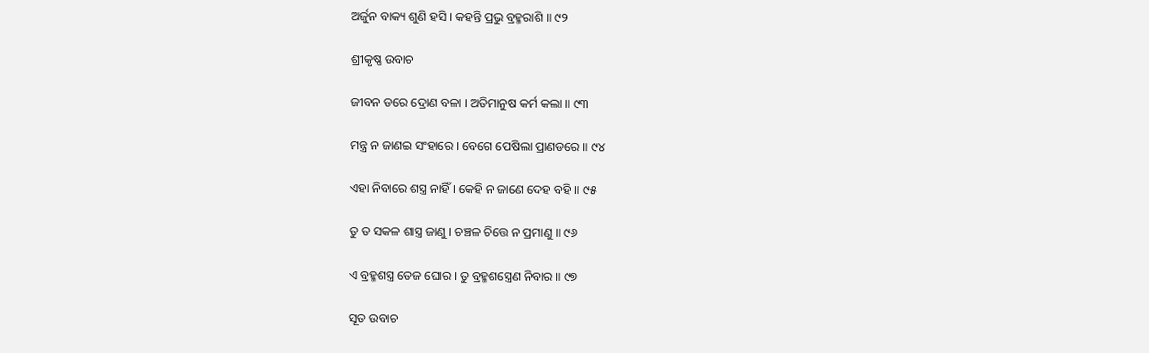ଅର୍ଜୁନ ବାକ୍ୟ ଶୁଣି ହସି । କହନ୍ତି ପ୍ରଭୁ ବ୍ରହ୍ମରାଶି ॥ ୯୨

ଶ୍ରୀକୃଷ୍ଣ ଉବାଚ

ଜୀବନ ଡରେ ଦ୍ରୋଣ ବଳା । ଅତିମାନୁଷ କର୍ମ କଲା ॥ ୯୩

ମନ୍ତ୍ର ନ ଜାଣଇ ସଂହାରେ । ବେଗେ ପେଷିଲା ପ୍ରାଣଡରେ ॥ ୯୪

ଏହା ନିବାରେ ଶସ୍ତ୍ର ନାହିଁ । କେହି ନ ଜାଣେ ଦେହ ବହି ॥ ୯୫

ତୁ ତ ସକଳ ଶାସ୍ତ୍ର ଜାଣୁ । ଚଞ୍ଚଳ ଚିତ୍ତେ ନ ପ୍ରମାଣୁ ॥ ୯୬

ଏ ବ୍ରହ୍ମଶସ୍ତ୍ର ତେଜ ଘୋର । ତୁ ବ୍ରହ୍ମଶସ୍ତ୍ରେଣ ନିବାର ॥ ୯୭

ସୂତ ଉବାଚ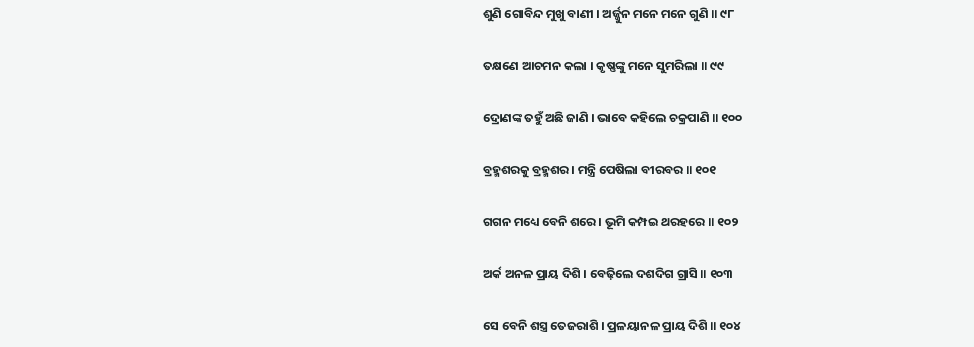ଶୁଣି ଗୋବିନ୍ଦ ମୁଖୁ ବାଣୀ । ଅର୍ଜ୍ଜୁନ ମନେ ମନେ ଗୁଣି ॥ ୯୮

ତକ୍ଷଣେ ଆଚମନ କଲା । କୃଷ୍ଣଙ୍କୁ ମନେ ସୁମରିଲା ॥ ୯୯

ଦ୍ରୋଣଙ୍କ ତହୁଁ ଅଛି ଜାଣି । ଭାବେ କହିଲେ ଚକ୍ରପାଣି ॥ ୧୦୦

ବ୍ରହ୍ମଶରକୁ ବ୍ରହ୍ମଶର । ମନ୍ତ୍ରି ପେଷିଲା ବୀରବର ॥ ୧୦୧

ଗଗନ ମଧ୍ୟେ ବେନି ଶରେ । ଭୂମି କମ୍ପଇ ଥରହରେ ॥ ୧୦୨

ଅର୍କ ଅନଳ ପ୍ରାୟ ଦିଶି । ବେଢ଼ିଲେ ଦଶଦିଗ ଗ୍ରାସି ॥ ୧୦୩

ସେ ବେନି ଶସ୍ତ୍ର ତେଜରାଶି । ପ୍ରଳୟାନଳ ପ୍ରାୟ ଦିଶି ॥ ୧୦୪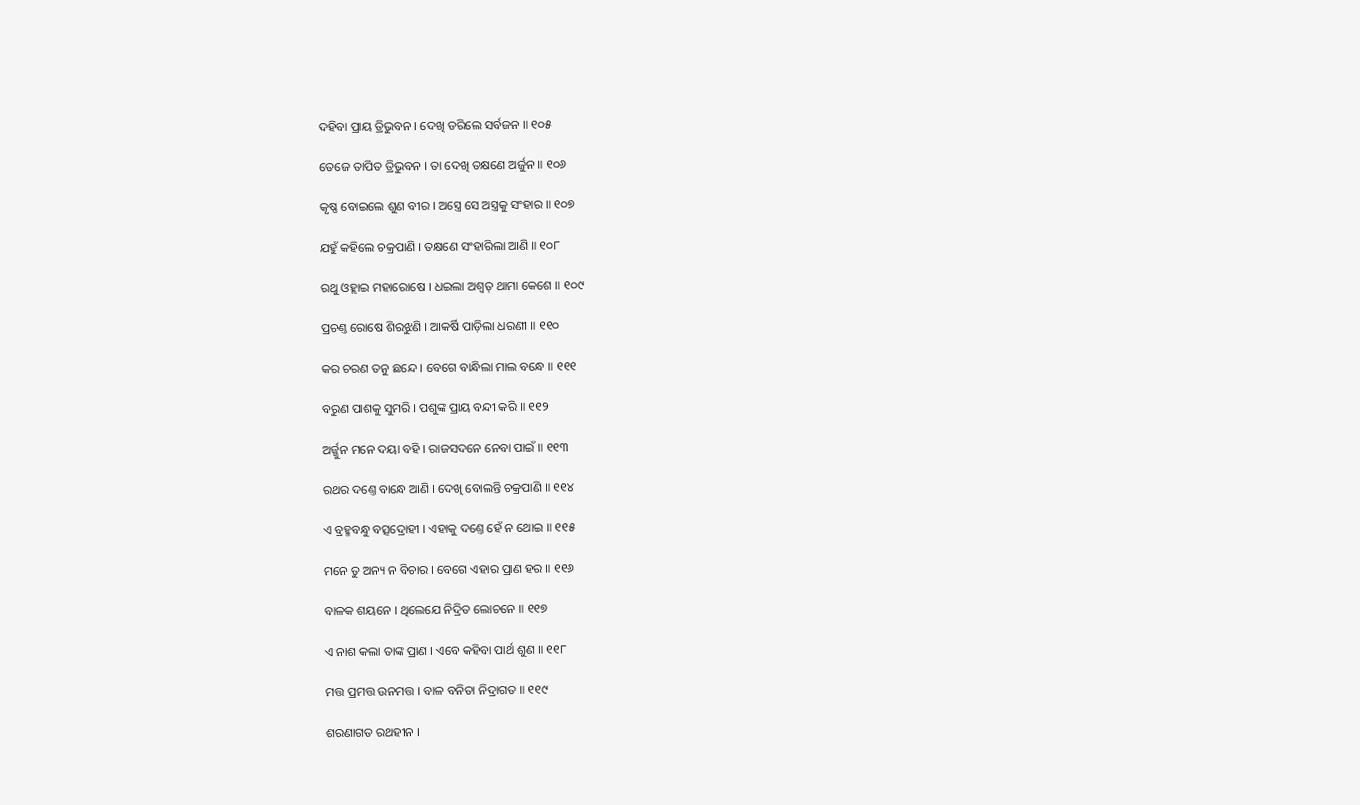ଦହିବା ପ୍ରାୟ ତ୍ରିଭୁବନ । ଦେଖି ଡରିଲେ ସର୍ବଜନ ॥ ୧୦୫

ତେଜେ ତାପିତ ତ୍ରିଭୁବନ । ତା ଦେଖି ତକ୍ଷଣେ ଅର୍ଜୁନ ॥ ୧୦୬

କୃଷ୍ଣ ବୋଇଲେ ଶୁଣ ବୀର । ଅସ୍ତ୍ରେ ସେ ଅସ୍ତ୍ରକୁ ସଂହାର ॥ ୧୦୭

ଯହୁଁ କହିଲେ ଚକ୍ରପାଣି । ତକ୍ଷଣେ ସଂହାରିଲା ଆଣି ॥ ୧୦୮

ରଥୁ ଓହ୍ଲାଇ ମହାରୋଷେ । ଧଇଲା ଅଶ୍ବତ୍ ଥାମା କେଶେ ॥ ୧୦୯

ପ୍ରଚଣ୍ତ ରୋଷେ ଶିରଝୁଣି । ଆକର୍ଷି ପାଡ଼ିଲା ଧରଣୀ ॥ ୧୧୦

କର ଚରଣ ତନୁ ଛନ୍ଦେ । ବେଗେ ବାନ୍ଧିଲା ମାଲ ବନ୍ଧେ ॥ ୧୧୧

ବରୁଣ ପାଶକୁ ସୁମରି । ପଶୁଙ୍କ ପ୍ରାୟ ବନ୍ଦୀ କରି ॥ ୧୧୨

ଅର୍ଜ୍ଜୁନ ମନେ ଦୟା ବହି । ରାଜସଦନେ ନେବା ପାଇଁ ॥ ୧୧୩

ରଥର ଦଣ୍ତେ ବାନ୍ଧେ ଆଣି । ଦେଖି ବୋଲନ୍ତି ଚକ୍ରପାଣି ॥ ୧୧୪

ଏ ବ୍ରହ୍ମବନ୍ଧୁ ବତ୍ସଦ୍ରୋହୀ । ଏହାକୁ ଦଣ୍ତେ ହେଁ ନ ଥୋଇ ॥ ୧୧୫

ମନେ ତୁ ଅନ୍ୟ ନ ବିଚାର । ବେଗେ ଏହାର ପ୍ରାଣ ହର ॥ ୧୧୬

ବାଳକ ଶୟନେ । ଥିଲେଯେ ନିଦ୍ରିତ ଲୋଚନେ ॥ ୧୧୭

ଏ ନାଶ କଲା ତାଙ୍କ ପ୍ରାଣ । ଏବେ କହିବା ପାର୍ଥ ଶୁଣ ॥ ୧୧୮

ମତ୍ତ ପ୍ରମତ୍ତ ଉନମତ୍ତ । ବାଳ ବନିତା ନିଦ୍ରାଗତ ॥ ୧୧୯

ଶରଣାଗତ ରଥହୀନ ।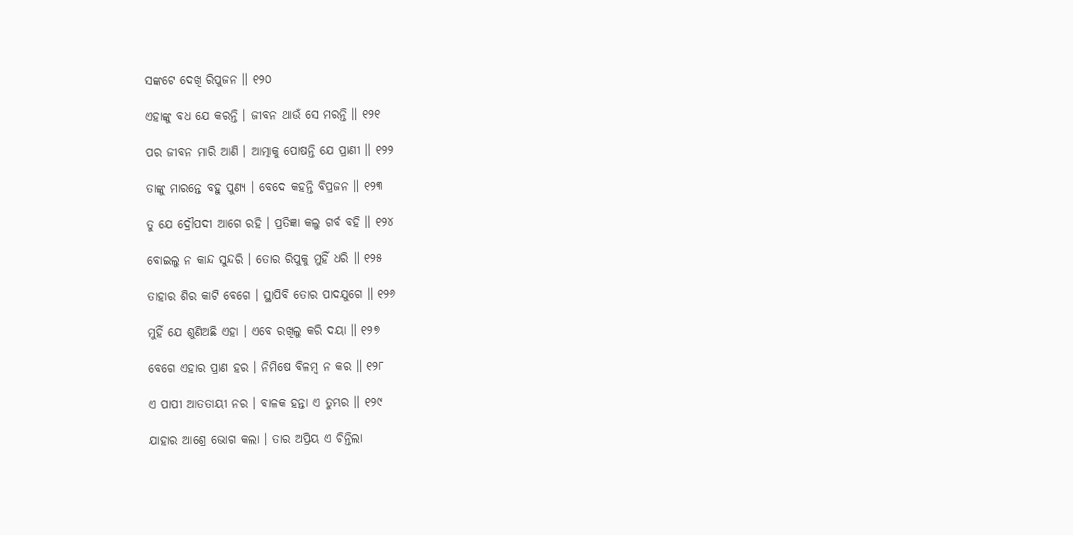ସଙ୍କଟେ ଦେଖି ରିପୁଜନ ॥ ୧୨୦

ଏହାଙ୍କୁ ବଧ ଯେ କରନ୍ତି । ଜୀବନ ଥାଉଁ ସେ ମରନ୍ତି ॥ ୧୨୧

ପର ଜୀବନ ମାରି ଆଣି । ଆତ୍ମାକୁ ପୋଷନ୍ତି ଯେ ପ୍ରାଣୀ ॥ ୧୨୨

ତାଙ୍କୁ ମାରନ୍ତେ ବହୁ ପୁଣ୍ୟ । ବେଦେ କହନ୍ତି ବିପ୍ରଜନ ॥ ୧୨୩

ତୁ ଯେ ଦ୍ରୌପଦୀ ଆଗେ ରହି । ପ୍ରତିଜ୍ଞା କଲୁ ଗର୍ବ ବହି ॥ ୧୨୪

ବୋଇଲୁ ନ କାନ୍ଦ ସୁନ୍ଦରି । ତୋର ରିପୁକୁ ମୁହିଁ ଧରି ॥ ୧୨୫

ତାହାର ଶିର କାଟି ବେଗେ । ସ୍ଥାପିବି ତୋର ପାଦଯୁଗେ ॥ ୧୨୬

ମୁହିଁ ଯେ ଶୁଣିଅଛି ଏହା । ଏବେ ରଖିଲୁ କରି ଦୟା ॥ ୧୨୭

ବେଗେ ଏହାର ପ୍ରାଣ ହର । ନିମିଷେ ବିଳମ୍ବ ନ କର ॥ ୧୨୮

ଏ ପାପୀ ଆତତାୟୀ ନର । ବାଳକ ହନ୍ତା ଏ ତୁମ୍ଭର ॥ ୧୨୯

ଯାହାର ଆଶ୍ରେ ଭୋଗ କଲା । ତାର ଅପ୍ରିୟ ଏ ଚିନ୍ତିଲା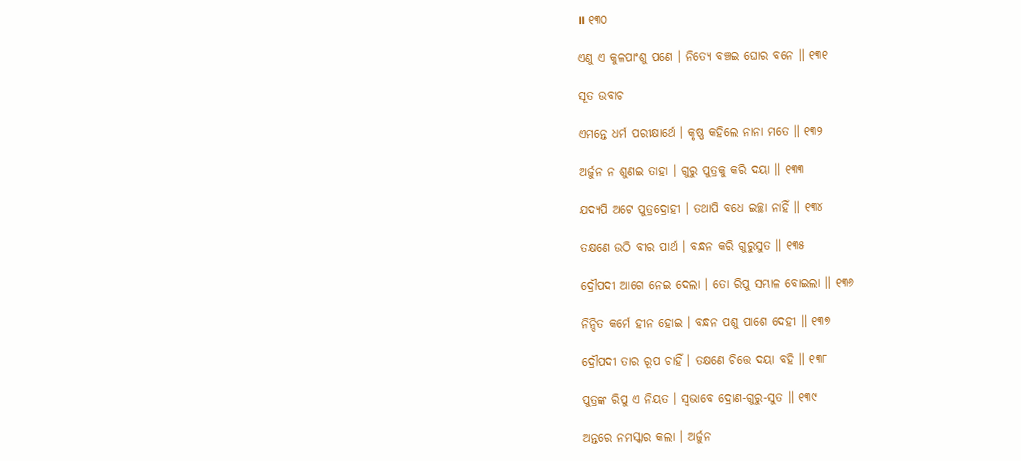॥ ୧୩୦

ଏଣୁ ଏ କୁଳପାଂଶୁ ପଣେ । ନିତ୍ୟେ ବଞ୍ଚଇ ଘୋର ବନେ ॥ ୧୩୧

ସୂତ ଉବାଚ

ଏମନ୍ତେ ଧର୍ମ ପରୀକ୍ଷାର୍ଥେ । କୃଷ୍ଣ କହିଲେ ନାନା ମତେ ॥ ୧୩୨

ଅର୍ଜୁନ ନ ଶୁଣଇ ତାହା । ଗୁରୁ ପୁତ୍ରକୁ କରି ଦୟା ॥ ୧୩୩

ଯଦ୍ୟପି ଅଟେ ପୁତ୍ରଦ୍ରୋହୀ । ତଥାପି ବଧେ ଇଚ୍ଛା ନାହିଁ ॥ ୧୩୪

ତକ୍ଷଣେ ଉଠି ବୀର ପାର୍ଥ । ବନ୍ଧନ କରି ଗୁରୁସୁତ ॥ ୧୩୫

ଦ୍ରୌପଦୀ ଆଗେ ନେଇ ଦେଲା । ତୋ ରିପୁ ସମ୍ଭାଳ ବୋଇଲା ॥ ୧୩୬

ନିନ୍ଦିତ କର୍ମେ ହୀନ ହୋଇ । ବନ୍ଧନ ପଶୁ ପାଶେ ଦେହୀ ॥ ୧୩୭

ଦ୍ରୌପଦୀ ତାର ରୂପ ଚାହିଁ । ତକ୍ଷଣେ ଚିତ୍ତେ ଦୟା ବହି ॥ ୧୩୮

ପୁତ୍ରଙ୍କ ରିପୁ ଏ ନିୟତ । ସ୍ୱଭାବେ ଦ୍ରୋଣ-ଗୁରୁ-ସୁତ ॥ ୧୩୯

ଅନ୍ତରେ ନମସ୍କାର କଲା । ଅର୍ଜୁନ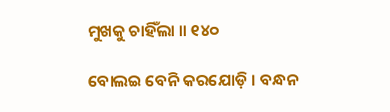ମୁଖକୁ ଚାହିଁଲା ॥ ୧୪୦

ବୋଲଇ ବେନି କରଯୋଡ଼ି । ବନ୍ଧନ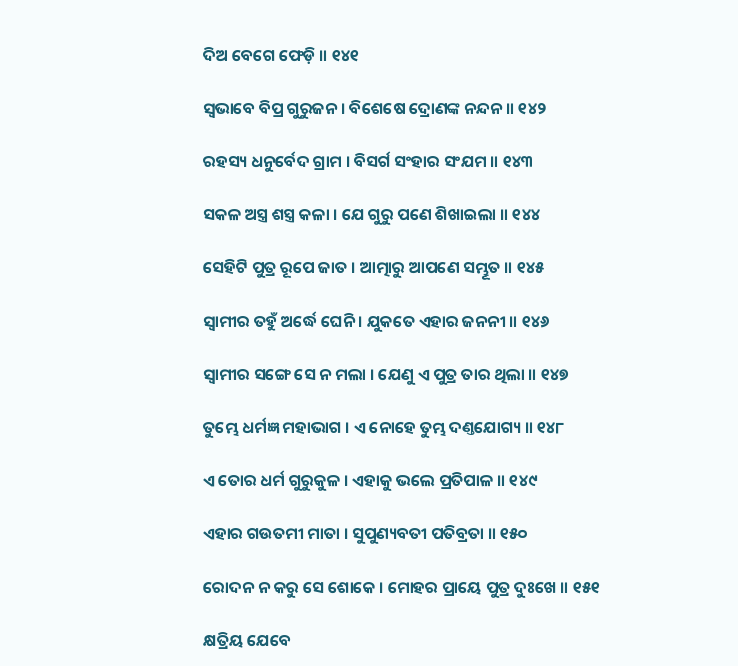ଦିଅ ବେଗେ ଫେଡ଼ି ॥ ୧୪୧

ସ୍ୱଭାବେ ବିପ୍ର ଗୁରୁଜନ । ବିଶେଷେ ଦ୍ରୋଣଙ୍କ ନନ୍ଦନ ॥ ୧୪୨

ରହସ୍ୟ ଧନୁର୍ବେଦ ଗ୍ରାମ । ବିସର୍ଗ ସଂହାର ସଂଯମ ॥ ୧୪୩

ସକଳ ଅସ୍ତ୍ର ଶସ୍ତ୍ର କଳା । ଯେ ଗୁରୁ ପଣେ ଶିଖାଇଲା ॥ ୧୪୪

ସେହିଟି ପୁତ୍ର ରୂପେ ଜାତ । ଆତ୍ମାରୁ ଆପଣେ ସମ୍ଭୂତ ॥ ୧୪୫

ସ୍ୱାମୀର ତହୁଁ ଅର୍ଦ୍ଧେ ଘେନି । ଯୁକତେ ଏହାର ଜନନୀ ॥ ୧୪୬

ସ୍ୱାମୀର ସଙ୍ଗେ ସେ ନ ମଲା । ଯେଣୁ ଏ ପୁତ୍ର ତାର ଥିଲା ॥ ୧୪୭

ତୁମ୍ଭେ ଧର୍ମଜ୍ଞ ମହାଭାଗ । ଏ ନୋହେ ତୁମ୍ଭ ଦଣ୍ତଯୋଗ୍ୟ ॥ ୧୪୮

ଏ ତୋର ଧର୍ମ ଗୁରୁକୁଳ । ଏହାକୁ ଭଲେ ପ୍ରତିପାଳ ॥ ୧୪୯

ଏହାର ଗଉତମୀ ମାତା । ସୁପୁଣ୍ୟବତୀ ପତିବ୍ରତା ॥ ୧୫୦

ରୋଦନ ନ କରୁ ସେ ଶୋକେ । ମୋହର ପ୍ରାୟେ ପୁତ୍ର ଦୁଃଖେ ॥ ୧୫୧

କ୍ଷତ୍ରିୟ ଯେବେ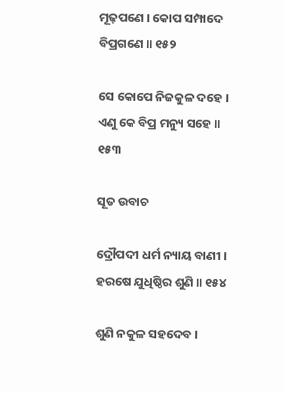ମୂଢ଼ପଣେ । କୋପ ସମ୍ପାଦେ ବିପ୍ରଗଣେ ॥ ୧୫୨

ସେ କୋପେ ନିଜକୁଳ ଦହେ । ଏଣୁ କେ ବିପ୍ର ମନ୍ୟୁ ସହେ ॥ ୧୫୩

ସୂତ ଉବାଚ

ଦ୍ରୌପଦୀ ଧର୍ମ ନ୍ୟାୟ ବାଣୀ । ହରଷେ ଯୁଧିଷ୍ଠିର ଶୁଣି ॥ ୧୫୪

ଶୁଣି ନକୁଳ ସହଦେବ ।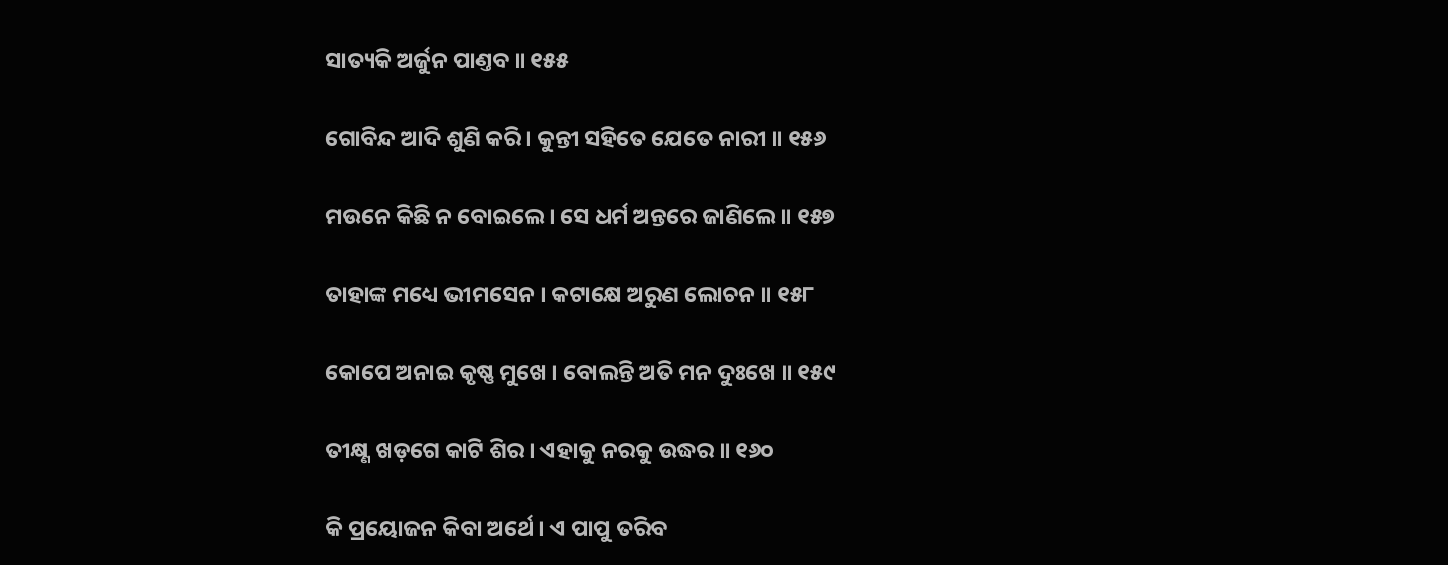ସାତ୍ୟକି ଅର୍ଜୁନ ପାଣ୍ତବ ॥ ୧୫୫

ଗୋବିନ୍ଦ ଆଦି ଶୁଣି କରି । କୁନ୍ତୀ ସହିତେ ଯେତେ ନାରୀ ॥ ୧୫୬

ମଉନେ କିଛି ନ ବୋଇଲେ । ସେ ଧର୍ମ ଅନ୍ତରେ ଜାଣିଲେ ॥ ୧୫୭

ତାହାଙ୍କ ମଧ୍ୟେ ଭୀମସେନ । କଟାକ୍ଷେ ଅରୁଣ ଲୋଚନ ॥ ୧୫୮

କୋପେ ଅନାଇ କୃଷ୍ଣ ମୁଖେ । ବୋଲନ୍ତି ଅତି ମନ ଦୁଃଖେ ॥ ୧୫୯

ତୀକ୍ଷ୍ଣ ଖଡ଼ଗେ କାଟି ଶିର । ଏହାକୁ ନରକୁ ଉଦ୍ଧର ॥ ୧୬୦

କି ପ୍ରୟୋଜନ କିବା ଅର୍ଥେ । ଏ ପାପୁ ତରିବ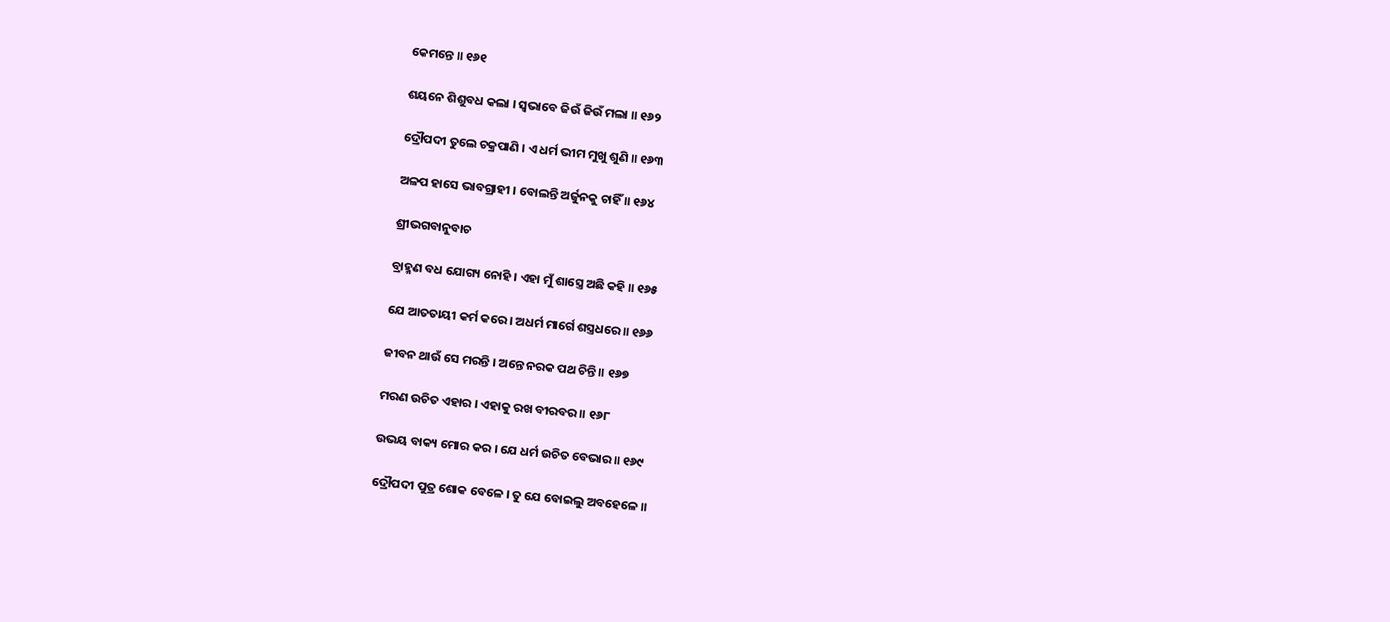କେମନ୍ତେ ॥ ୧୬୧

ଶୟନେ ଶିଶୁବଧ କଲା । ସ୍ୱଭାବେ ଜିଉଁ ଜିଉଁ ମଲା ॥ ୧୬୨

ଦ୍ରୌପଦୀ ତୁଲେ ଚକ୍ରପାଣି । ଏ ଧର୍ମ ଭୀମ ମୁଖୁ ଶୁଣି ॥ ୧୬୩

ଅଳପ ହାସେ ଭାବଗ୍ରାହୀ । ବୋଲନ୍ତି ଅର୍ଜୁନକୁ ଚାହିଁ ॥ ୧୬୪

ଶ୍ରୀଭଗବାନୁବାଚ

ବ୍ରାହ୍ମଣ ବଧ ଯୋଗ୍ୟ ନୋହି । ଏହା ମୁଁ ଶାସ୍ତ୍ରେ ଅଛି କହି ॥ ୧୬୫

ଯେ ଆତତାୟୀ କର୍ମ କରେ । ଅଧର୍ମ ମାର୍ଗେ ଶସ୍ତ୍ରଧରେ ॥ ୧୬୬

ଜୀବନ ଥାଉଁ ସେ ମରନ୍ତି । ଅନ୍ତେ ନରକ ପଥ ଚିନ୍ତି ॥ ୧୬୭

ମରଣ ଉଚିତ ଏହାର । ଏହାକୁ ରଖ ବୀରବର ॥ ୧୬୮

ଉଭୟ ବାକ୍ୟ ମୋର କର । ଯେ ଧର୍ମ ଉଚିତ ବେଭାର ॥ ୧୬୯

ଦ୍ରୌପଦୀ ପୁତ୍ର ଶୋକ ବେଳେ । ତୁ ଯେ ବୋଇଲୁ ଅବହେଳେ ॥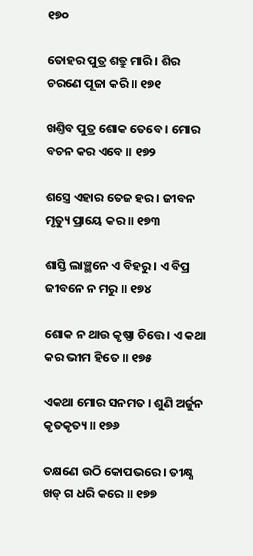୧୭୦

ତୋହର ପୁତ୍ର ଶତ୍ରୁ ମାରି । ଶିର ଚରଣେ ପୂଜା କରି ॥ ୧୭୧

ଖଣ୍ତିବ ପୁତ୍ର ଶୋକ ତେବେ । ମୋର ବଚନ କର ଏବେ ॥ ୧୭୨

ଶସ୍ତ୍ରେ ଏହାର ତେଜ ହର । ଜୀବନ ମୃତ୍ୟୁ ପ୍ରାୟେ କର ॥ ୧୭୩

ଶାସ୍ତି ଲାଞ୍ଛନେ ଏ ବିହରୁ । ଏ ବିପ୍ର ଜୀବନେ ନ ମରୁ ॥ ୧୭୪

ଶୋକ ନ ଥାଉ କୃଷ୍ଣା ଚିତ୍ତେ । ଏ କଥା କର ଭୀମ ହିତେ ॥ ୧୭୫

ଏକଥା ମୋର ସନମତ । ଶୁଣି ଅର୍ଜୁନ କୃତକୃତ୍ୟ ॥ ୧୭୬

ତକ୍ଷଣେ ଉଠି କୋପଭରେ । ତୀକ୍ଷ୍ଣ ଖଡ୍ ଗ ଧରି କରେ ॥ ୧୭୭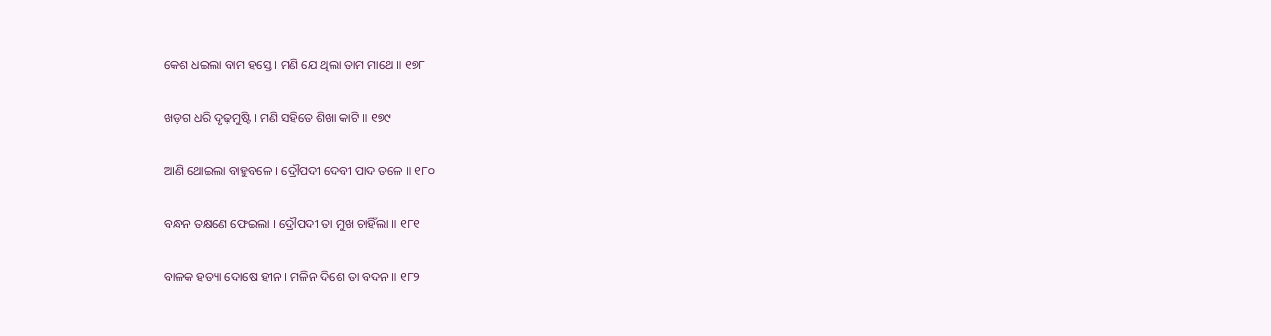କେଶ ଧଇଲା ବାମ ହସ୍ତେ । ମଣି ଯେ ଥିଲା ତାମ ମାଥେ ॥ ୧୭୮

ଖଡ଼ଗ ଧରି ଦୃଢ଼ମୁଷ୍ଟି । ମଣି ସହିତେ ଶିଖା କାଟି ॥ ୧୭୯

ଆଣି ଥୋଇଲା ବାହୁବଳେ । ଦ୍ରୌପଦୀ ଦେବୀ ପାଦ ତଳେ ॥ ୧୮୦

ବନ୍ଧନ ତକ୍ଷଣେ ଫେଇଲା । ଦ୍ରୌପଦୀ ତା ମୁଖ ଚାହିଁଲା ॥ ୧୮୧

ବାଳକ ହତ୍ୟା ଦୋଷେ ହୀନ । ମଳିନ ଦିଶେ ତା ବଦନ ॥ ୧୮୨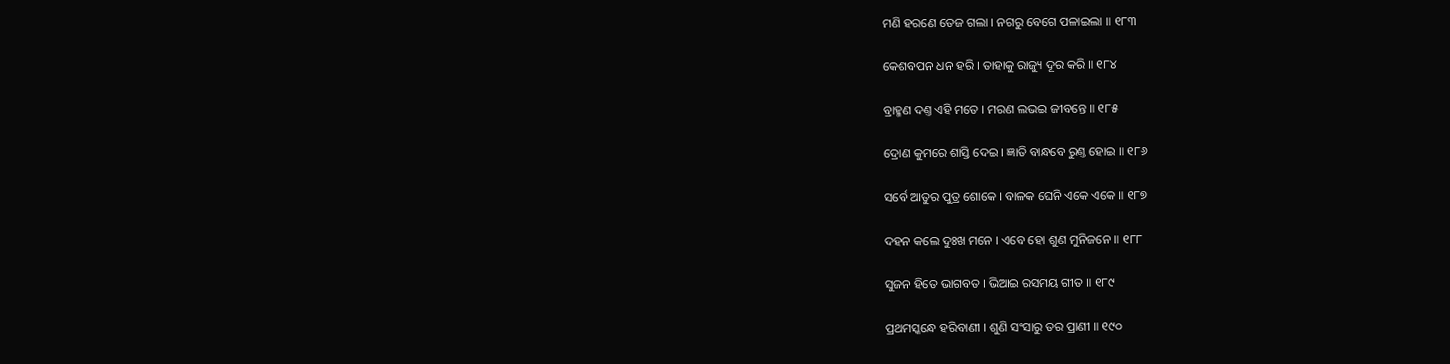ମଣି ହରଣେ ତେଜ ଗଲା । ନଗରୁ ବେଗେ ପଳାଇଲା ॥ ୧୮୩

କେଶବପନ ଧନ ହରି । ତାହାକୁ ରାଜ୍ୟୁ ଦୂର କରି ॥ ୧୮୪

ବ୍ରାହ୍ମଣ ଦଣ୍ତ ଏହି ମତେ । ମରଣ ଲଭଇ ଜୀବନ୍ତେ ॥ ୧୮୫

ଦ୍ରୋଣ କୁମରେ ଶାସ୍ତି ଦେଇ । ଜ୍ଞାତି ବାନ୍ଧବେ ରୁଣ୍ତ ହୋଇ ॥ ୧୮୬

ସର୍ବେ ଆତୁର ପୁତ୍ର ଶୋକେ । ବାଳକ ଘେନି ଏକେ ଏକେ ॥ ୧୮୭

ଦହନ କଲେ ଦୁଃଖ ମନେ । ଏବେ ହୋ ଶୁଣ ମୁନିଜନେ ॥ ୧୮୮

ସୁଜନ ହିତେ ଭାଗବତ । ଭିଆଇ ରସମୟ ଗୀତ ॥ ୧୮୯

ପ୍ରଥମସ୍କନ୍ଧେ ହରିବାଣୀ । ଶୁଣି ସଂସାରୁ ତର ପ୍ରାଣୀ ॥ ୧୯୦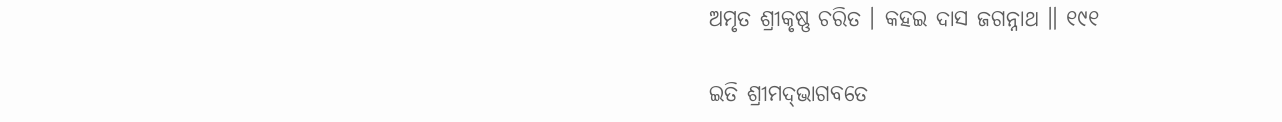ଅମୃତ ଶ୍ରୀକୃଷ୍ଣ ଚରିତ । କହଇ ଦାସ ଜଗନ୍ନାଥ ॥ ୧୯୧

ଇତି ଶ୍ରୀମଦ୍‌ଭାଗବତେ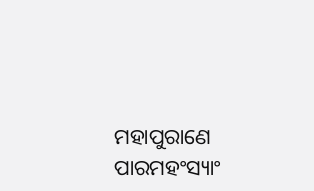ମହାପୁରାଣେ ପାରମହଂସ୍ୟାଂ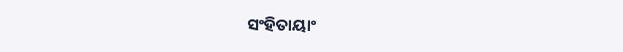ସଂହିତାୟାଂ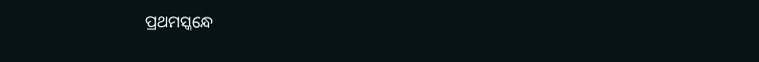ପ୍ରଥମସ୍କନ୍ଧେ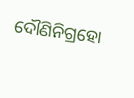ଦୌଣିନିଗ୍ରହୋ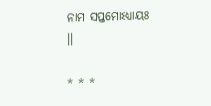ନାମ ସପ୍ତମୋଽଧ୍ୟାୟଃ ।।

* * *